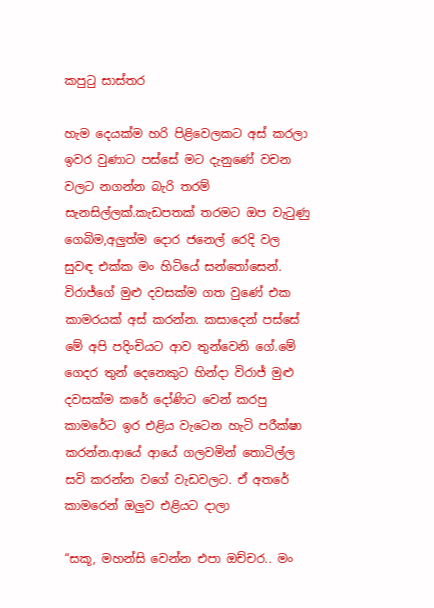කපුටු සාස්තර

හැම දෙයක්ම හරි පිළිවෙලකට අස් කරලා ඉවර වුණාට පස්සේ මට දැනුණේ වචන වලට නගන්න බැරි තරම් සැනසිල්ලක්.කැඩපතක් තරමට ඔප වැටුණු ගෙබිම,අලුත්ම දොර ජනෙල් රෙදි වල සුවඳ එක්ක මං හිටියේ සන්තෝසෙන්. විරාජ්ගේ මුළු දවසක්ම ගත වුණේ එක කාමරයක් අස් කරන්න. කසාදෙන් පස්සේ මේ අපි පදිංචියට ආව තුන්වෙනි ගේ.මේ ගෙදර තුන් දෙනෙකුට හින්දා විරාජ් මුළු දවසක්ම කරේ දෝණිට වෙන් කරපු කාමරේට ඉර එළිය වැටෙන හැටි පරීක්ෂා කරන්න.ආයේ ආයේ ගලවමින් තොටිල්ල සවි කරන්න වගේ වැඩවලට. ඒ අතරේ කාමරෙන් ඔලුව එළියට දාලා

“සකූ, මහන්සි වෙන්න එපා ඔච්චර.. මං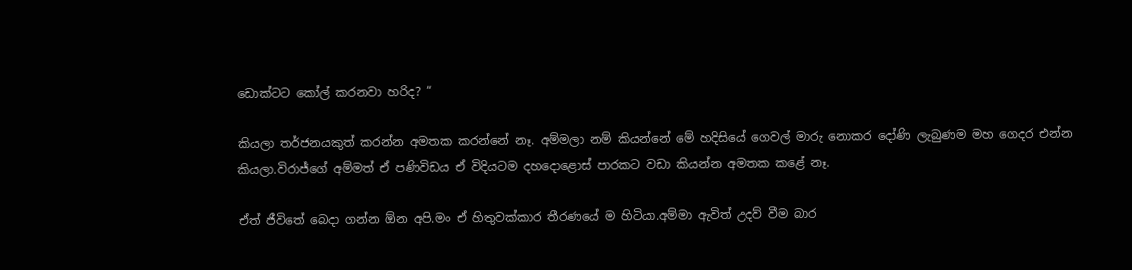ඩොක්ටට කෝල් කරනවා හරිද? “

කියලා තර්ජනයකුත් කරන්න අමතක කරන්නේ නෑ. අම්මලා නම් කියන්නේ මේ හදිසියේ ගෙවල් මාරු නොකර දෝණි ලැබුණම මහ ගෙදර එන්න කියලා.විරාජ්ගේ අම්මත් ඒ පණිවිඩය ඒ විදියටම දහදොළොස් පාරකට වඩා කියන්න අමතක කළේ නෑ.

ඒත් ජීවිතේ බෙදා ගන්න ඕන අපි.මං ඒ හිතුවක්කාර තීරණයේ ම හිටියා.අම්මා ඇවිත් උදව් වීම බාර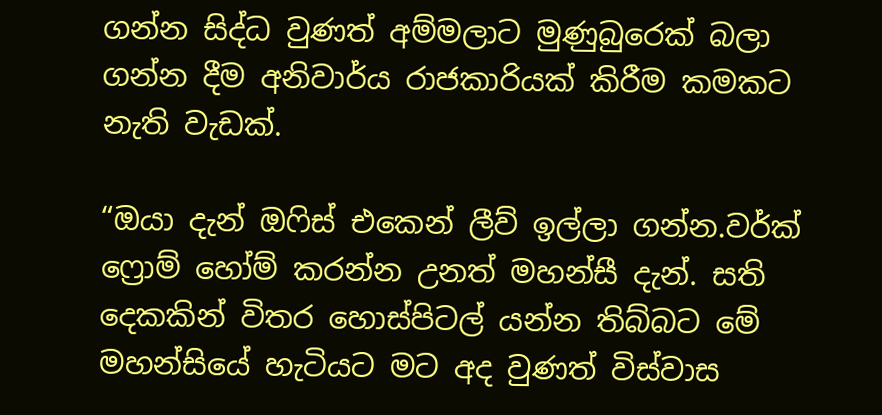ගන්න සිද්ධ වුණත් අම්මලාට මුණුබුරෙක් බලා ගන්න දීම අනිවාර්ය රාජකාරියක් කිරීම කමකට නැති වැඩක්.

“ඔයා දැන් ඔෆිස් එකෙන් ලීව් ඉල්ලා ගන්න.වර්ක් ෆ්‍රොම් හෝම් කරන්න උනත් මහන්සී දැන්. සති දෙකකින් විතර හොස්පිටල් යන්න තිබ්බට මේ මහන්සියේ හැටියට මට අද වුණත් විස්වාස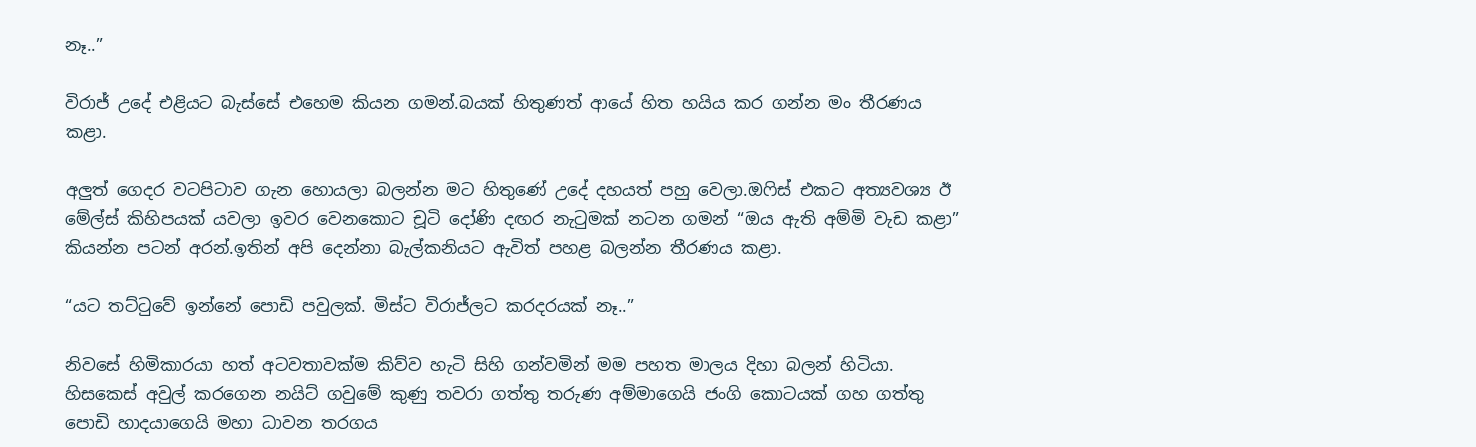නෑ..”

විරාජ් උදේ එළියට බැස්සේ එහෙම කියන ගමන්.බයක් හිතුණත් ආයේ හිත හයිය කර ගන්න මං තීරණය කළා.

අලුත් ගෙදර වටපිටාව ගැන හොයලා බලන්න මට හිතුණේ උදේ දහයත් පහු වෙලා.ඔෆිස් එකට අත්‍යවශ්‍ය ඊ මේල්ස් කිහිපයක් යවලා ඉවර වෙනකොට චූටි දෝණි දඟර නැටුමක් නටන ගමන් “ඔය ඇති අම්මි වැඩ කළා” කියන්න පටන් අරන්.ඉතින් අපි දෙන්නා බැල්කනියට ඇවිත් පහළ බලන්න තීරණය කළා.

“යට තට්ටුවේ ඉන්නේ පොඩි පවුලක්. මිස්ට විරාජ්ලට කරදරයක් නෑ..”

නිවසේ හිමිකාරයා හත් අටවතාවක්ම කිව්ව හැටි සිහි ගන්වමින් මම පහත මාලය දිහා බලන් හිටියා. හිසකෙස් අවුල් කරගෙන නයිට් ගවුමේ කුණු තවරා ගත්තු තරුණ අම්මාගෙයි ජංගි කොටයක් ගහ ගත්තු පොඩි හාදයාගෙයි මහා ධාවන තරගය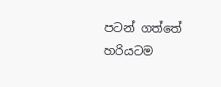පටන් ගත්තේ හරියටම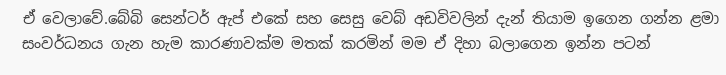ඒ වෙලාවේ.බේබි සෙන්ටර් ඇප් එකේ සහ සෙසු වෙබ් අඩවිවලින් දැන් තියාම ඉගෙන ගන්න ළමා සංවර්ධනය ගැන හැම කාරණාවක්ම මතක් කරමින් මම ඒ දිහා බලාගෙන ඉන්න පටන්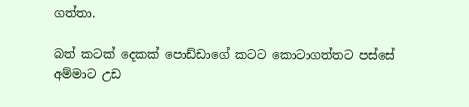ගත්තා.

බත් කටක් දෙකක් පොඩ්ඩාගේ කටට කොටාගත්තට පස්සේ අම්මාට උඩ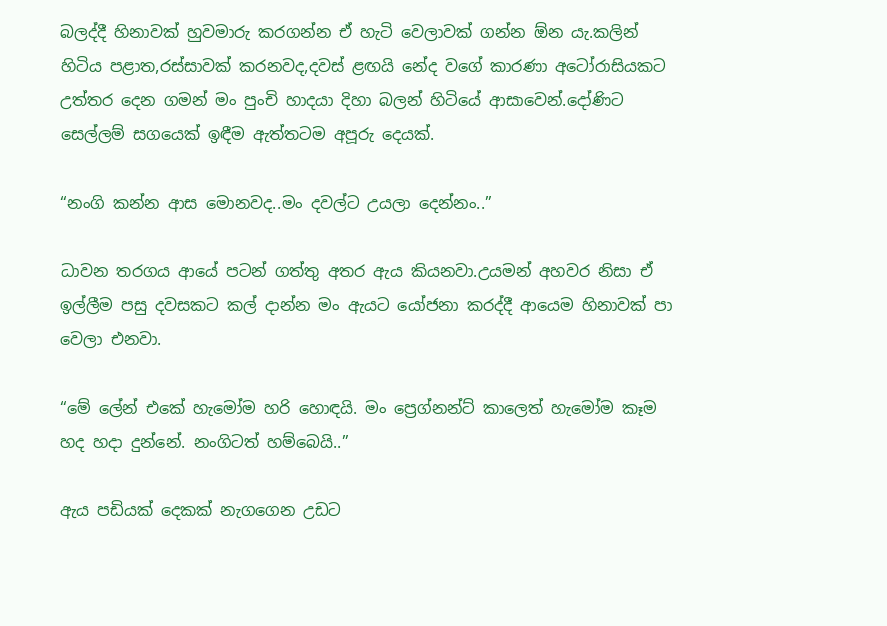බලද්දී හිනාවක් හුවමාරු කරගන්න ඒ හැටි වෙලාවක් ගන්න ඕන යැ.කලින් හිටිය පළාත,රස්සාවක් කරනවද,දවස් ළඟයි නේද වගේ කාරණා අටෝරාසියකට උත්තර දෙන ගමන් මං පුංචි හාදයා දිහා බලන් හිටියේ ආසාවෙන්.දෝණිට සෙල්ලම් සගයෙක් ඉඳීම ඇත්තටම අපූරු දෙයක්.

“නංගි කන්න ආස මොනවද..මං දවල්ට උයලා දෙන්නං..”

ධාවන තරගය ආයේ පටන් ගත්තු අතර ඇය කියනවා.උයමන් අහවර නිසා ඒ ඉල්ලීම පසු දවසකට කල් දාන්න මං ඇයට යෝජනා කරද්දී ආයෙම හිනාවක් පා වෙලා එනවා.

“මේ ලේන් එකේ හැමෝම හරි හොඳයි. මං ප්‍රෙග්නන්ට් කාලෙත් හැමෝම කෑම හද හදා දුන්නේ. නංගිටත් හම්බෙයි..”

ඇය පඩියක් දෙකක් නැගගෙන උඩට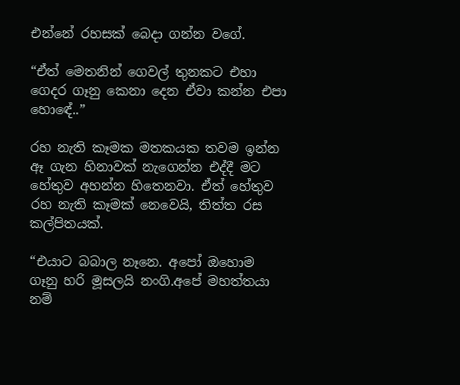එන්නේ රහසක් බෙදා ගන්න වගේ.

“ඒත් මෙතනින් ගෙවල් තුනකට එහා ගෙදර ගෑනු කෙනා දෙන ඒවා කන්න එපා හොඳේ..”

රහ නැති කෑමක මතකයක තවම ඉන්න ඈ ගැන හිනාවක් නැගෙන්න එද්දී මට හේතුව අහන්න හිතෙනවා. ඒත් හේතුව රහ නැති කෑමක් නෙවෙයි, තිත්ත රස කල්පිතයක්.

“එයාට බබාල නෑනෙ. අපෝ ඔහොම ගෑනු හරි මූසලයි නංගි.අපේ මහත්තයා නම්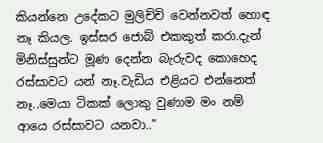කියන්නෙ උදේකට මුලිච්චි වෙන්නවත් හොඳ නෑ කියල. ඉස්සර ජොබ් එකකුත් කරා.දැන් මිනිස්සුන්ට මූණ දෙන්න බැරුවද කොහෙද රස්සාවට යන් නෑ.වැඩිය එළියට එන්නෙත් නෑ..මෙයා ටිකක් ලොකු වුණාම මං නම් ආයෙ රස්සාවට යනවා..”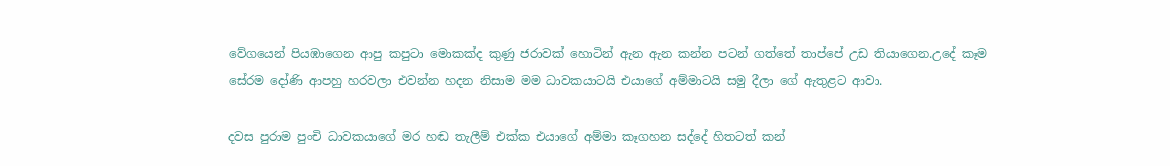වේගයෙන් පියඹාගෙන ආපු කපුටා මොකක්ද කුණු ජරාවක් හොටින් ඇන ඇන කන්න පටන් ගත්තේ තාප්පේ උඩ තියාගෙන.උදේ කෑම සේරම දෝණි ආපහු හරවලා එවන්න හදන නිසාම මම ධාවකයාටයි එයාගේ අම්මාටයි සමු දීලා ගේ ඇතුළට ආවා.

දවස පුරාම පුංචි ධාවකයාගේ මර හඬ තැලීම් එක්ක එයාගේ අම්මා කෑගහන සද්දේ හිතටත් කන්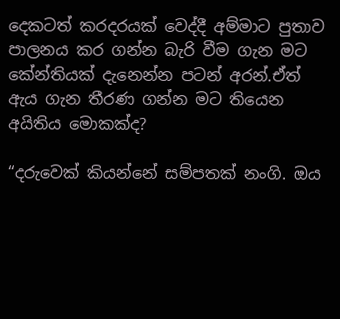දෙකටත් කරදරයක් වෙද්දී අම්මාට පුතාව පාලනය කර ගන්න බැරි වීම ගැන මට කේන්තියක් දැනෙන්න පටන් අරන්.ඒත් ඇය ගැන තීරණ ගන්න මට තියෙන අයිතිය මොකක්ද?

“දරුවෙක් කියන්නේ සම්පතක් නංගි. ඔය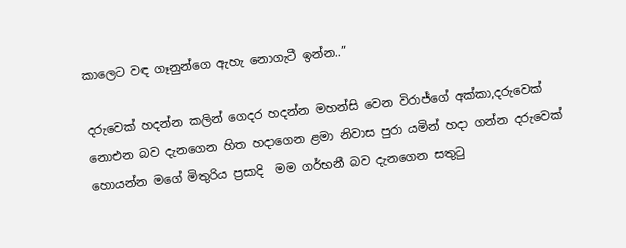කාලෙට වඳ ගෑනුන්ගෙ ඇහැ නොගැටී ඉන්න..”

දරුවෙක් හදන්න කලින් ගෙදර හදන්න මහන්සි වෙන විරාජ්ගේ අක්කා,දරුවෙක් නොඑන බව දැනගෙන හිත හදාගෙන ළමා නිවාස පුරා යමින් හදා ගන්න දරුවෙක් හොයන්න මගේ මිතුරිය ප්‍රසාදි  මම ගර්භනී බව දැනගෙන සතුටු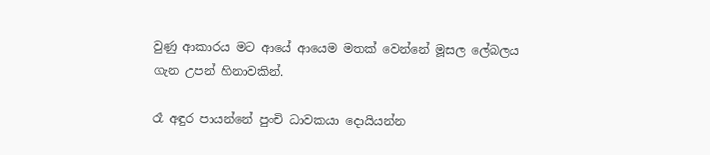වුණු ආකාරය මට ආයේ ආයෙම මතක් වෙන්නේ මූසල ලේබලය ගැන උපන් හිනාවකින්.

රෑ අඳුර පායන්නේ පුංචි ධාවකයා දොයියන්න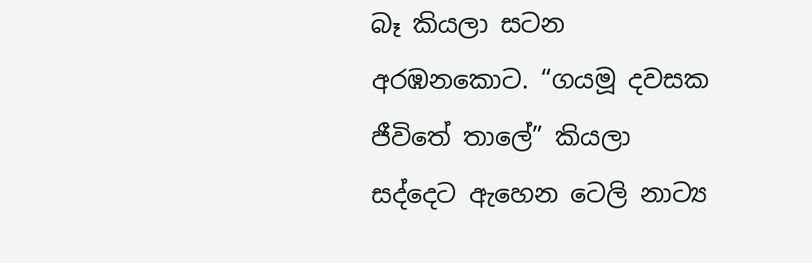බෑ කියලා සටන අරඹනකොට. “ගයමූ දවසක ජීවිතේ තාලේ” කියලා සද්දෙට ඇහෙන ටෙලි නාට්‍ය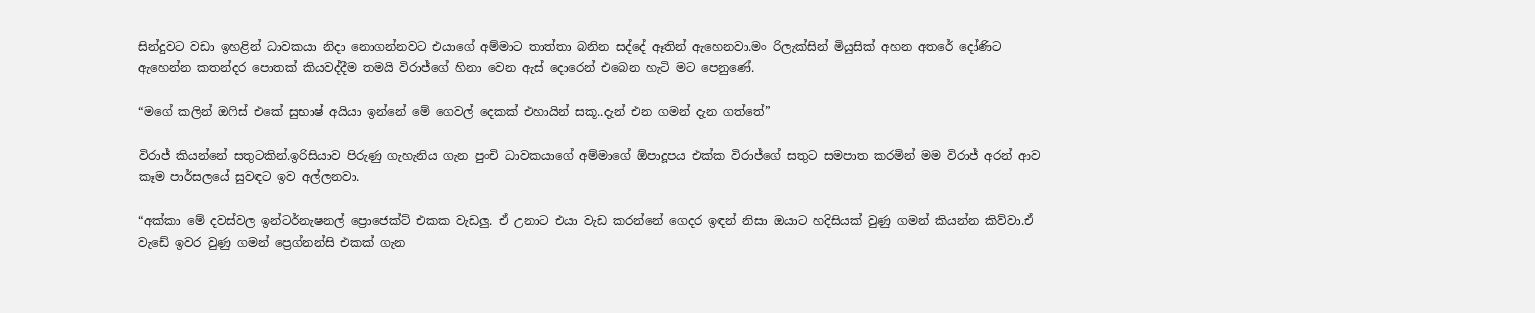සින්දුවට වඩා ඉහළින් ධාවකයා නිදා නොගන්නවට එයාගේ අම්මාට තාත්තා බනින සද්දේ ඈතින් ඇහෙනවා.මං රිලැක්සින් මියුසික් අහන අතරේ දෝණිට ඇහෙන්න කතන්දර පොතක් කියවද්දීම තමයි විරාජ්ගේ හිනා වෙන ඇස් දොරෙන් එබෙන හැටි මට පෙනුණේ.

“මගේ කලින් ඔෆිස් එකේ සුභාෂ් අයියා ඉන්නේ මේ ගෙවල් දෙකක් එහායින් සකූ..දැන් එන ගමන් දැන ගත්තේ”

විරාජ් කියන්නේ සතුටකින්.ඉරිසියාව පිරුණු ගැහැනිය ගැන පුංචි ධාවකයාගේ අම්මාගේ ඕපාදූපය එක්ක විරාජ්ගේ සතුට සමපාත කරමින් මම විරාජ් අරන් ආව කෑම පාර්සලයේ සුවඳට ඉව අල්ලනවා.

“අක්කා මේ දවස්වල ඉන්ටර්නැෂනල් ප්‍රොජෙක්ට් එකක වැඩලු. ඒ උනාට එයා වැඩ කරන්නේ ගෙදර ඉඳන් නිසා ඔයාට හදිසියක් වුණු ගමන් කියන්න කිව්වා.ඒ වැඩේ ඉවර වුණු ගමන් ප්‍රෙග්නන්සි එකක් ගැන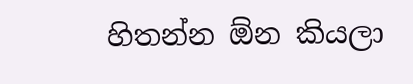හිතන්න ඕන කියලා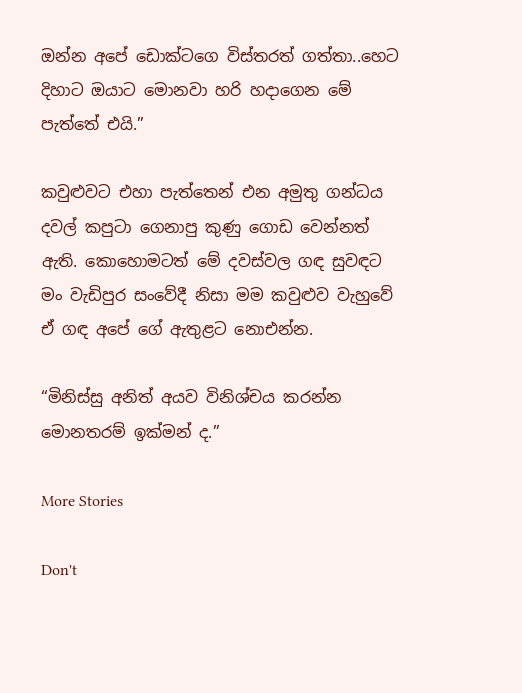ඔන්න අපේ ඩොක්ටගෙ විස්තරත් ගත්තා..හෙට දිහාට ඔයාට මොනවා හරි හදාගෙන මේ පැත්තේ එයි.”

කවුළුවට එහා පැත්තෙන් එන අමුතු ගන්ධය දවල් කපුටා ගෙනාපු කුණු ගොඩ වෙන්නත් ඇති. කොහොමටත් මේ දවස්වල ගඳ සුවඳට මං වැඩිපුර සංවේදී නිසා මම කවුළුව වැහුවේ ඒ ගඳ අපේ ගේ ඇතුළට නොඑන්න.

“මිනිස්සු අනිත් අයව විනිශ්චය කරන්න මොනතරම් ඉක්මන් ද.”

More Stories

Don't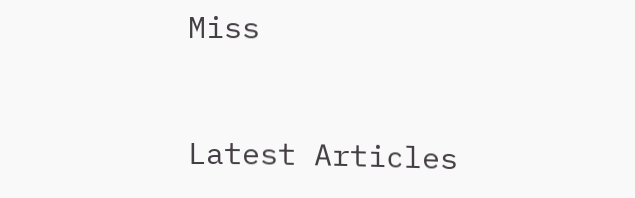Miss


Latest Articles